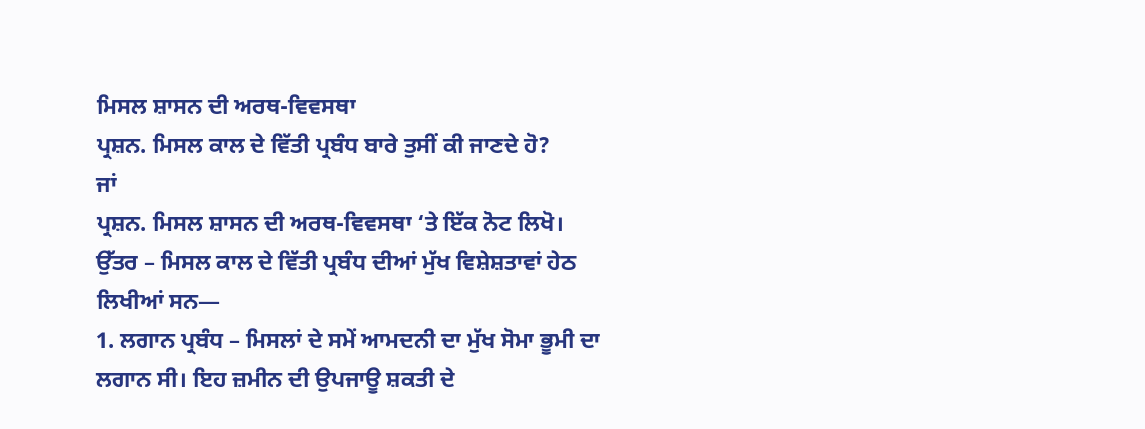ਮਿਸਲ ਸ਼ਾਸਨ ਦੀ ਅਰਥ-ਵਿਵਸਥਾ
ਪ੍ਰਸ਼ਨ. ਮਿਸਲ ਕਾਲ ਦੇ ਵਿੱਤੀ ਪ੍ਰਬੰਧ ਬਾਰੇ ਤੁਸੀਂ ਕੀ ਜਾਣਦੇ ਹੋ?
ਜਾਂ
ਪ੍ਰਸ਼ਨ. ਮਿਸਲ ਸ਼ਾਸਨ ਦੀ ਅਰਥ-ਵਿਵਸਥਾ ‘ਤੇ ਇੱਕ ਨੋਟ ਲਿਖੋ।
ਉੱਤਰ – ਮਿਸਲ ਕਾਲ ਦੇ ਵਿੱਤੀ ਪ੍ਰਬੰਧ ਦੀਆਂ ਮੁੱਖ ਵਿਸ਼ੇਸ਼ਤਾਵਾਂ ਹੇਠ ਲਿਖੀਆਂ ਸਨ—
1. ਲਗਾਨ ਪ੍ਰਬੰਧ – ਮਿਸਲਾਂ ਦੇ ਸਮੇਂ ਆਮਦਨੀ ਦਾ ਮੁੱਖ ਸੋਮਾ ਭੂਮੀ ਦਾ ਲਗਾਨ ਸੀ। ਇਹ ਜ਼ਮੀਨ ਦੀ ਉਪਜਾਊ ਸ਼ਕਤੀ ਦੇ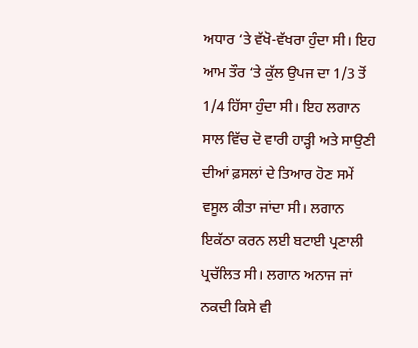ਅਧਾਰ ‘ਤੇ ਵੱਖੋ-ਵੱਖਰਾ ਹੁੰਦਾ ਸੀ। ਇਹ ਆਮ ਤੌਰ ‘ਤੇ ਕੁੱਲ ਉਪਜ ਦਾ 1/3 ਤੋਂ 1/4 ਹਿੱਸਾ ਹੁੰਦਾ ਸੀ। ਇਹ ਲਗਾਨ ਸਾਲ ਵਿੱਚ ਦੋ ਵਾਰੀ ਹਾੜ੍ਹੀ ਅਤੇ ਸਾਉਣੀ ਦੀਆਂ ਫ਼ਸਲਾਂ ਦੇ ਤਿਆਰ ਹੋਣ ਸਮੇਂ ਵਸੂਲ ਕੀਤਾ ਜਾਂਦਾ ਸੀ। ਲਗਾਨ ਇਕੱਠਾ ਕਰਨ ਲਈ ਬਟਾਈ ਪ੍ਰਣਾਲੀ ਪ੍ਰਚੱਲਿਤ ਸੀ। ਲਗਾਨ ਅਨਾਜ ਜਾਂ ਨਕਦੀ ਕਿਸੇ ਵੀ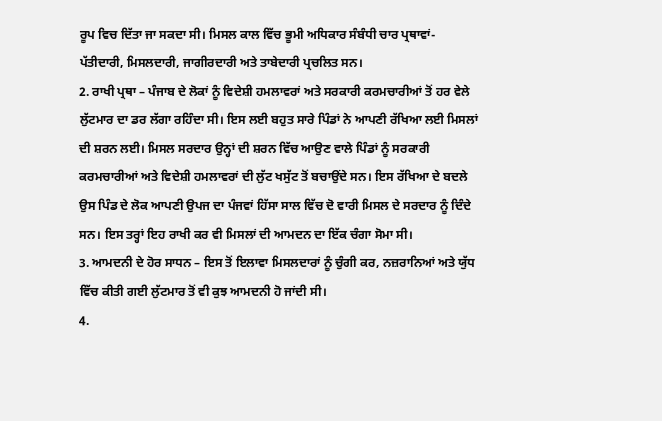ਰੂਪ ਵਿਚ ਦਿੱਤਾ ਜਾ ਸਕਦਾ ਸੀ। ਮਿਸਲ ਕਾਲ ਵਿੱਚ ਭੂਮੀ ਅਧਿਕਾਰ ਸੰਬੰਧੀ ਚਾਰ ਪ੍ਰਥਾਵਾਂ-ਪੱਤੀਦਾਰੀ, ਮਿਸਲਦਾਰੀ, ਜਾਗੀਰਦਾਰੀ ਅਤੇ ਤਾਬੇਦਾਰੀ ਪ੍ਰਚਲਿਤ ਸਨ।
2. ਰਾਖੀ ਪ੍ਰਥਾ – ਪੰਜਾਬ ਦੇ ਲੋਕਾਂ ਨੂੰ ਵਿਦੇਸ਼ੀ ਹਮਲਾਵਰਾਂ ਅਤੇ ਸਰਕਾਰੀ ਕਰਮਚਾਰੀਆਂ ਤੋਂ ਹਰ ਵੇਲੇ ਲੁੱਟਮਾਰ ਦਾ ਡਰ ਲੱਗਾ ਰਹਿੰਦਾ ਸੀ। ਇਸ ਲਈ ਬਹੁਤ ਸਾਰੇ ਪਿੰਡਾਂ ਨੇ ਆਪਣੀ ਰੱਖਿਆ ਲਈ ਮਿਸਲਾਂ ਦੀ ਸ਼ਰਨ ਲਈ। ਮਿਸਲ ਸਰਦਾਰ ਉਨ੍ਹਾਂ ਦੀ ਸ਼ਰਨ ਵਿੱਚ ਆਉਣ ਵਾਲੇ ਪਿੰਡਾਂ ਨੂੰ ਸਰਕਾਰੀ ਕਰਮਚਾਰੀਆਂ ਅਤੇ ਵਿਦੇਸ਼ੀ ਹਮਲਾਵਰਾਂ ਦੀ ਲੁੱਟ ਖਸੁੱਟ ਤੋਂ ਬਚਾਉਂਦੇ ਸਨ। ਇਸ ਰੱਖਿਆ ਦੇ ਬਦਲੇ ਉਸ ਪਿੰਡ ਦੇ ਲੋਕ ਆਪਣੀ ਉਪਜ ਦਾ ਪੰਜਵਾਂ ਹਿੱਸਾ ਸਾਲ ਵਿੱਚ ਦੋ ਵਾਰੀ ਮਿਸਲ ਦੇ ਸਰਦਾਰ ਨੂੰ ਦਿੰਦੇ ਸਨ। ਇਸ ਤਰ੍ਹਾਂ ਇਹ ਰਾਖੀ ਕਰ ਵੀ ਮਿਸਲਾਂ ਦੀ ਆਮਦਨ ਦਾ ਇੱਕ ਚੰਗਾ ਸੋਮਾ ਸੀ।
3. ਆਮਦਨੀ ਦੇ ਹੋਰ ਸਾਧਨ – ਇਸ ਤੋਂ ਇਲਾਵਾ ਮਿਸਲਦਾਰਾਂ ਨੂੰ ਚੁੰਗੀ ਕਰ, ਨਜ਼ਰਾਨਿਆਂ ਅਤੇ ਯੁੱਧ ਵਿੱਚ ਕੀਤੀ ਗਈ ਲੁੱਟਮਾਰ ਤੋਂ ਵੀ ਕੁਝ ਆਮਦਨੀ ਹੋ ਜਾਂਦੀ ਸੀ।
4.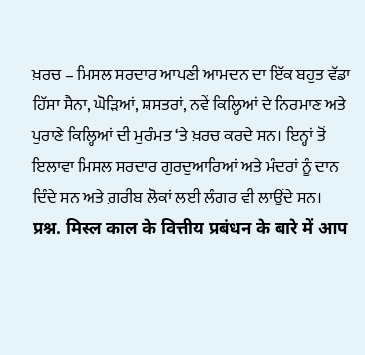ਖ਼ਰਚ – ਮਿਸਲ ਸਰਦਾਰ ਆਪਣੀ ਆਮਦਨ ਦਾ ਇੱਕ ਬਹੁਤ ਵੱਡਾ ਹਿੱਸਾ ਸੈਨਾ, ਘੋੜਿਆਂ, ਸ਼ਸਤਰਾਂ, ਨਵੇਂ ਕਿਲ੍ਹਿਆਂ ਦੇ ਨਿਰਮਾਣ ਅਤੇ ਪੁਰਾਣੇ ਕਿਲ੍ਹਿਆਂ ਦੀ ਮੁਰੰਮਤ ‘ਤੇ ਖ਼ਰਚ ਕਰਦੇ ਸਨ। ਇਨ੍ਹਾਂ ਤੋਂ ਇਲਾਵਾ ਮਿਸਲ ਸਰਦਾਰ ਗੁਰਦੁਆਰਿਆਂ ਅਤੇ ਮੰਦਰਾਂ ਨੂੰ ਦਾਨ ਦਿੰਦੇ ਸਨ ਅਤੇ ਗ਼ਰੀਬ ਲੋਕਾਂ ਲਈ ਲੰਗਰ ਵੀ ਲਾਉਂਦੇ ਸਨ।
प्रश्न. मिस्ल काल के वित्तीय प्रबंधन के बारे में आप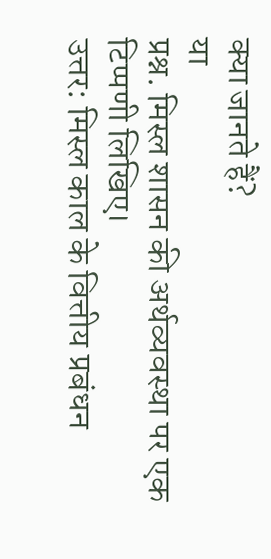क्या जानते हैं?
या
प्रश्न. मिस्ल शासन की अर्थव्यवस्था पर एक टिप्पणी लिखिए।
उत्तर: मिस्ल काल के वित्तीय प्रबंधन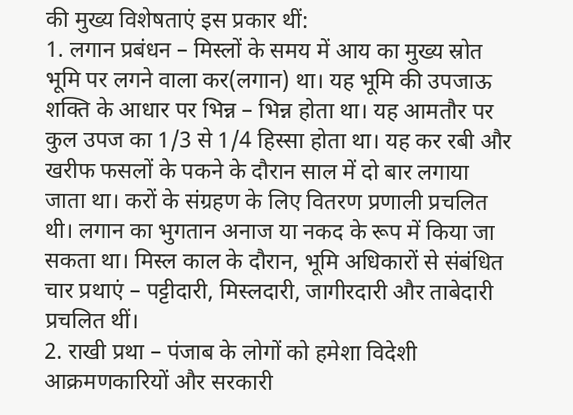की मुख्य विशेषताएं इस प्रकार थीं:
1. लगान प्रबंधन – मिस्लों के समय में आय का मुख्य स्रोत भूमि पर लगने वाला कर(लगान) था। यह भूमि की उपजाऊ शक्ति के आधार पर भिन्न – भिन्न होता था। यह आमतौर पर कुल उपज का 1/3 से 1/4 हिस्सा होता था। यह कर रबी और खरीफ फसलों के पकने के दौरान साल में दो बार लगाया जाता था। करों के संग्रहण के लिए वितरण प्रणाली प्रचलित थी। लगान का भुगतान अनाज या नकद के रूप में किया जा सकता था। मिस्ल काल के दौरान, भूमि अधिकारों से संबंधित चार प्रथाएं – पट्टीदारी, मिस्लदारी, जागीरदारी और ताबेदारी प्रचलित थीं।
2. राखी प्रथा – पंजाब के लोगों को हमेशा विदेशी आक्रमणकारियों और सरकारी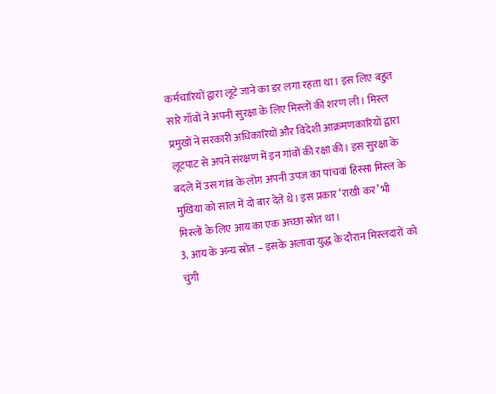कर्मचारियों द्वारा लूटे जाने का डर लगा रहता था। इस लिए बहुत सारे गाँवों ने अपनी सुरक्षा के लिए मिस्लों की शरण ली। मिस्ल प्रमुखों ने सरकारी अधिकारियों और विदेशी आक्रमणकारियों द्वारा लूटपाट से अपने संरक्षण में इन गांवों की रक्षा की। इस सुरक्षा के बदले में उस गांव के लोग अपनी उपज का पांचवां हिस्सा मिस्ल के मुखिया को साल में दो बार देते थे। इस प्रकार ‘राखी कर’ भी मिस्लों के लिए आय का एक अच्छा स्रोत था।
3. आय के अन्य स्रोत – इसके अलावा युद्ध के दौरान मिस्लदारों को चुंगी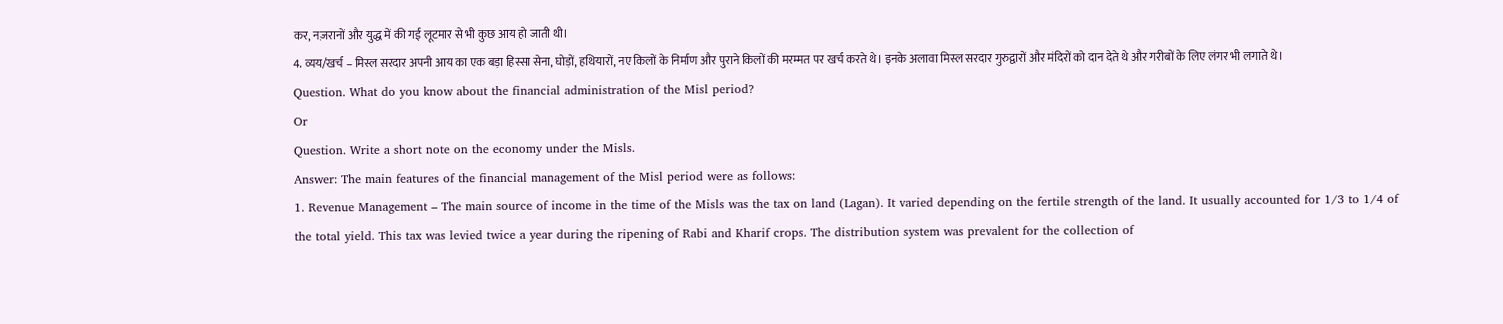कर, नज़रानों और युद्ध में की गई लूटमार से भी कुछ आय हो जाती थी।
4. व्यय/खर्च – मिस्ल सरदार अपनी आय का एक बड़ा हिस्सा सेना, घोड़ों, हथियारों, नए किलों के निर्माण और पुराने किलों की मरम्मत पर खर्च करते थे। इनके अलावा मिस्ल सरदार गुरुद्वारों और मंदिरों को दान देते थे और गरीबों के लिए लंगर भी लगाते थे।
Question. What do you know about the financial administration of the Misl period?
Or
Question. Write a short note on the economy under the Misls.
Answer: The main features of the financial management of the Misl period were as follows:
1. Revenue Management – The main source of income in the time of the Misls was the tax on land (Lagan). It varied depending on the fertile strength of the land. It usually accounted for 1/3 to 1/4 of the total yield. This tax was levied twice a year during the ripening of Rabi and Kharif crops. The distribution system was prevalent for the collection of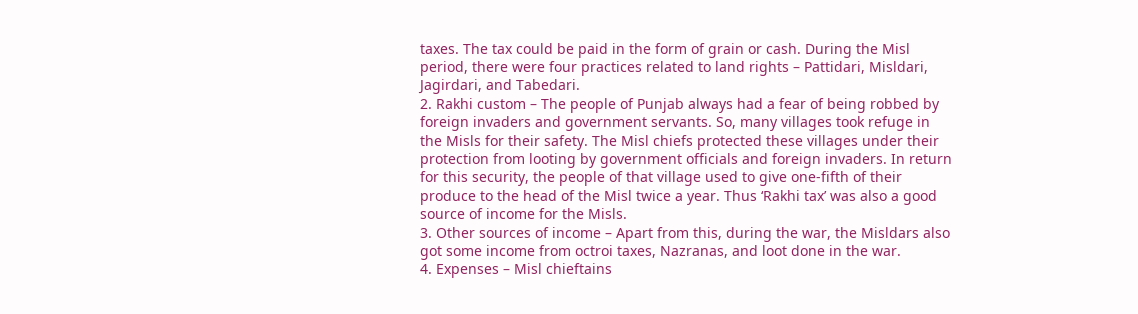taxes. The tax could be paid in the form of grain or cash. During the Misl period, there were four practices related to land rights – Pattidari, Misldari, Jagirdari, and Tabedari.
2. Rakhi custom – The people of Punjab always had a fear of being robbed by foreign invaders and government servants. So, many villages took refuge in the Misls for their safety. The Misl chiefs protected these villages under their protection from looting by government officials and foreign invaders. In return for this security, the people of that village used to give one-fifth of their produce to the head of the Misl twice a year. Thus ‘Rakhi tax’ was also a good source of income for the Misls.
3. Other sources of income – Apart from this, during the war, the Misldars also got some income from octroi taxes, Nazranas, and loot done in the war.
4. Expenses – Misl chieftains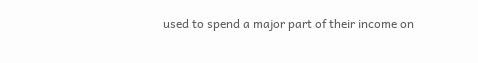used to spend a major part of their income on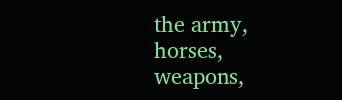the army, horses, weapons,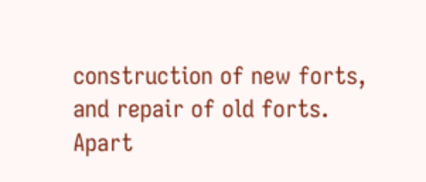construction of new forts, and repair of old forts. Apart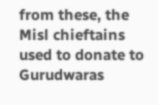from these, the Misl chieftains used to donate to Gurudwaras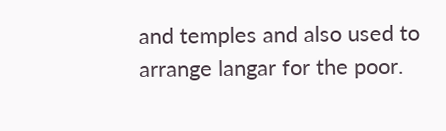and temples and also used to arrange langar for the poor.